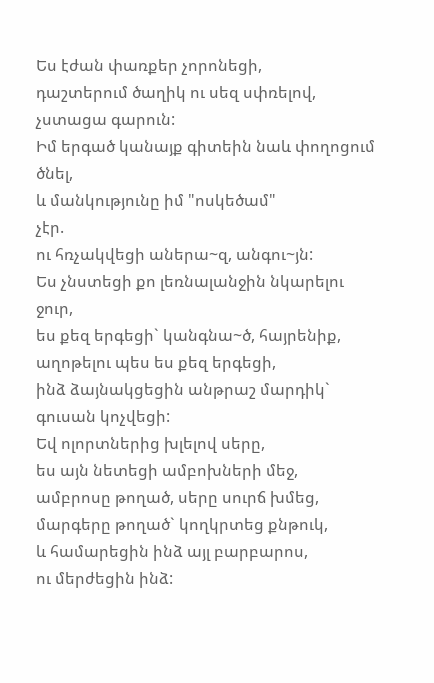Ես էժան փառքեր չորոնեցի,
դաշտերում ծաղիկ ու սեզ սփռելով,
չստացա գարուն:
Իմ երգած կանայք գիտեին նաև փողոցում ծնել,
և մանկությունը իմ "ոսկեծամ"
չէր.
ու հռչակվեցի աներա~զ, անգու~յն:
Ես չնստեցի քո լեռնալանջին նկարելու ջուր,
ես քեզ երգեցի` կանգնա~ծ, հայրենիք,
աղոթելու պես ես քեզ երգեցի,
ինձ ձայնակցեցին անթրաշ մարդիկ`
գուսան կոչվեցի:
Եվ ոլորտներից խլելով սերը,
ես այն նետեցի ամբոխների մեջ,
ամբրոսը թողած, սերը սուրճ խմեց,
մարգերը թողած` կողկրտեց քնթուկ,
և համարեցին ինձ այլ բարբարոս,
ու մերժեցին ինձ: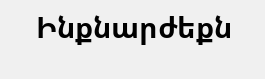Ինքնարժեքն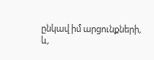ընկավ իմ արցունքների,
և,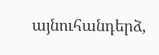այնուհանդերձ,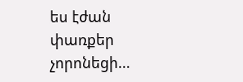ես էժան փառքեր չորոնեցի...